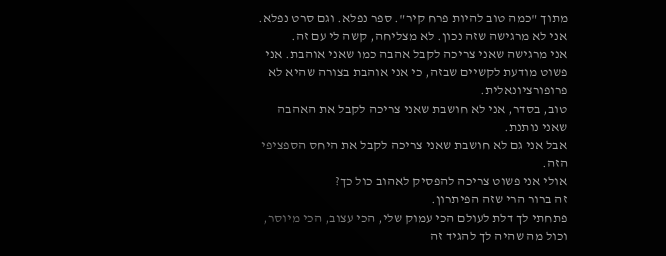מתוך "כמה טוב להיות פרח קיר". ספר נפלא. וגם סרט נפלא.
אני לא מרגישה שזה נכון. לא מצליחה, קשה לי עם זה.
אני מרגישה שאני צריכה לקבל אהבה כמו שאני אוהבת. אני פשוט מודעת לקשיים שבזה, כי אני אוהבת בצורה שהיא לא פרופורציונאלית.
טוב, בסדר, אני לא חושבת שאני צריכה לקבל את האהבה שאני נותנת.
אבל אני גם לא חושבת שאני צריכה לקבל את היחס הספציפי הזה.
אולי אני פשוט צריכה להפסיק לאהוב כול כך?
זה ברור הרי שזה הפיתרון.
פתחתי לך דלת לעולם הכי עמוק שלי, הכי עצוב, הכי מיוסר, וכול מה שהיה לך להגיד זה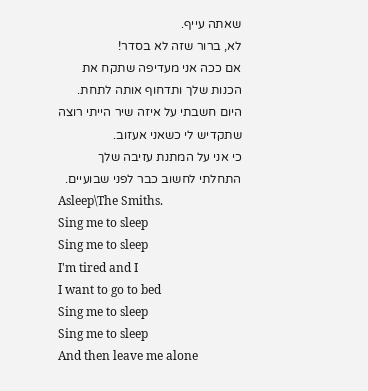שאתה עייף.
לא, ברור שזה לא בסדר!
אם ככה אני מעדיפה שתקח את הכנות שלך ותדחוף אותה לתחת.
היום חשבתי על איזה שיר הייתי רוצה שתקדיש לי כשאני אעזוב.
כי אני על המתנת עזיבה שלך התחלתי לחשוב כבר לפני שבועיים.
Asleep\The Smiths.
Sing me to sleep
Sing me to sleep
I'm tired and I
I want to go to bed
Sing me to sleep
Sing me to sleep
And then leave me alone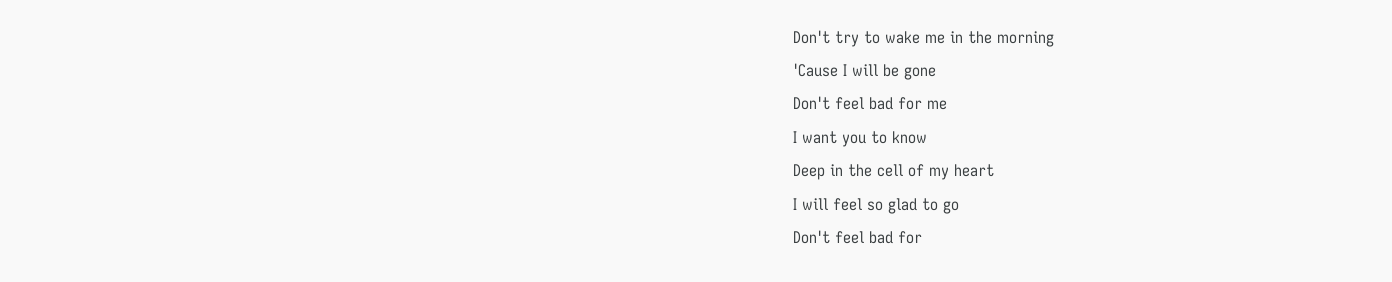Don't try to wake me in the morning
'Cause I will be gone
Don't feel bad for me
I want you to know
Deep in the cell of my heart
I will feel so glad to go
Don't feel bad for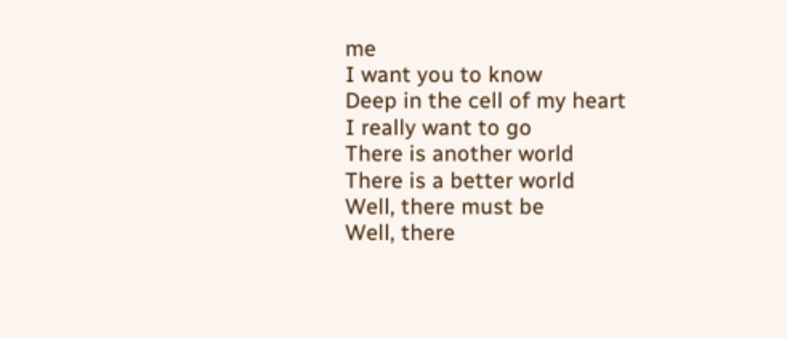me
I want you to know
Deep in the cell of my heart
I really want to go
There is another world
There is a better world
Well, there must be
Well, there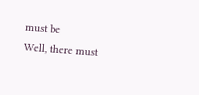must be
Well, there must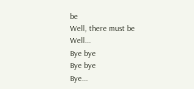be
Well, there must be
Well...
Bye bye
Bye bye
Bye...